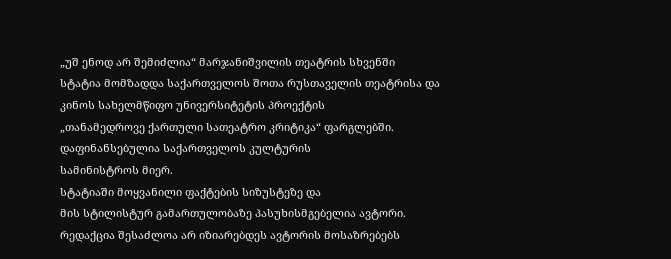„უშ ენოდ არ შემიძლია“ მარჯანიშვილის თეატრის სხვენში
სტატია მომზადდა საქართველოს შოთა რუსთაველის თეატრისა და
კინოს სახელმწიფო უნივერსიტეტის პროექტის
„თანამედროვე ქართული სათეატრო კრიტიკა“ ფარგლებში.
დაფინანსებულია საქართველოს კულტურის
სამინისტროს მიერ.
სტატიაში მოყვანილი ფაქტების სიზუსტეზე და
მის სტილისტურ გამართულობაზე პასუხისმგებელია ავტორი.
რედაქცია შესაძლოა არ იზიარებდეს ავტორის მოსაზრებებს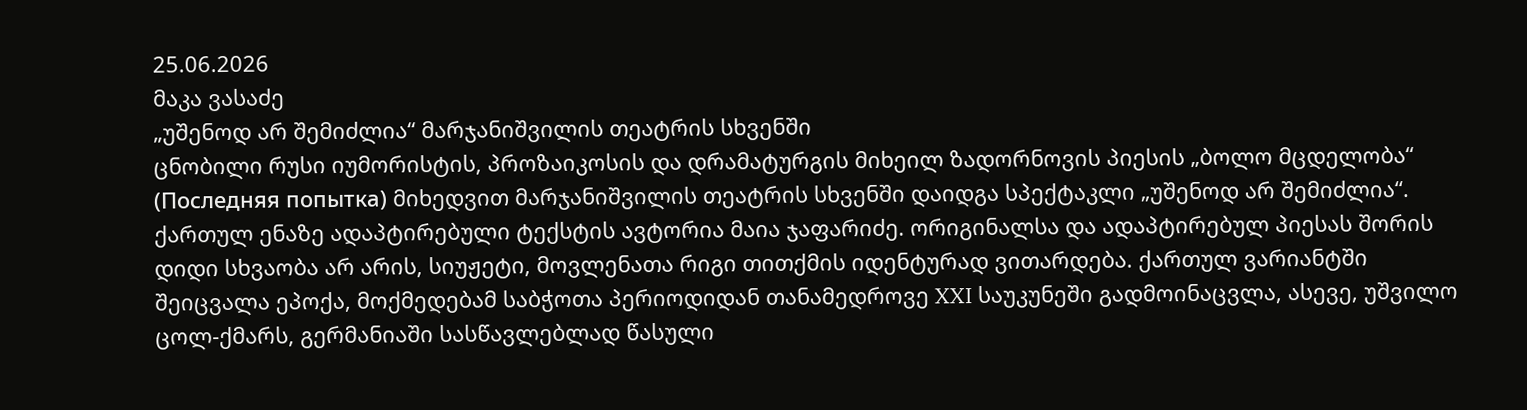25.06.2026
მაკა ვასაძე
„უშენოდ არ შემიძლია“ მარჯანიშვილის თეატრის სხვენში
ცნობილი რუსი იუმორისტის, პროზაიკოსის და დრამატურგის მიხეილ ზადორნოვის პიესის „ბოლო მცდელობა“ (Последняя попытка) მიხედვით მარჯანიშვილის თეატრის სხვენში დაიდგა სპექტაკლი „უშენოდ არ შემიძლია“. ქართულ ენაზე ადაპტირებული ტექსტის ავტორია მაია ჯაფარიძე. ორიგინალსა და ადაპტირებულ პიესას შორის დიდი სხვაობა არ არის, სიუჟეტი, მოვლენათა რიგი თითქმის იდენტურად ვითარდება. ქართულ ვარიანტში შეიცვალა ეპოქა, მოქმედებამ საბჭოთა პერიოდიდან თანამედროვე XXI საუკუნეში გადმოინაცვლა, ასევე, უშვილო ცოლ-ქმარს, გერმანიაში სასწავლებლად წასული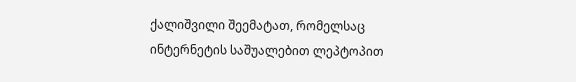ქალიშვილი შეემატათ, რომელსაც ინტერნეტის საშუალებით ლეპტოპით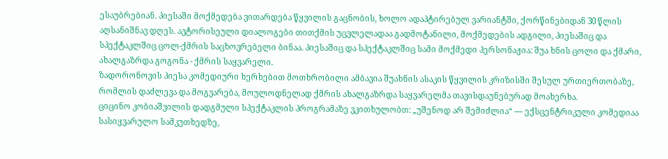ესაუბრებიან. პიესაში მოქმედება ვითარდება წყვილის გაცნობის, ხოლო ადაპტირებულ ვარიანტში, ქორწინებიდან 30 წლის აღსანიშნავ დღეს. ავტორისეული დიალოგები თითქმის უცვლელადაა გადმოტანილი, მოქმედების ადგილი, პიესაშიც და სპექტაკლშიც ცოლ-ქმრის საცხოვრებელი ბინაა. პიესაშიც და სპექტაკლშიც სამი მოქმედი პერსონაჟია: შუა ხნის ცოლი და ქმარი, ახალგაზრდა გოგონა - ქმრის საყვარელი.
ზადორონოვის პიესა კომედიური ხერხებით მოთხრობილი ამბავია შუახნის ასაკის წყვილის კრიზისში შესულ ურთიერთობაზე, რომლის დაძლევა და მოგვარება, მოულოდნელად ქმრის ახალგაზრდა საყვარელმა თავისდაუნებურად მოახერხა.
ციცინო კობიაშვილის დადგმული სპექტაკლის პროგრამაზე ვკითხულობთ: „უშენოდ არ შემიძლია“ — ექსცენტრიკული კომედიაა სასიყვარულო სამკუთხედზე,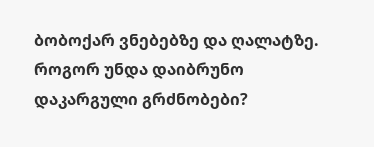ბობოქარ ვნებებზე და ღალატზე. როგორ უნდა დაიბრუნო დაკარგული გრძნობები?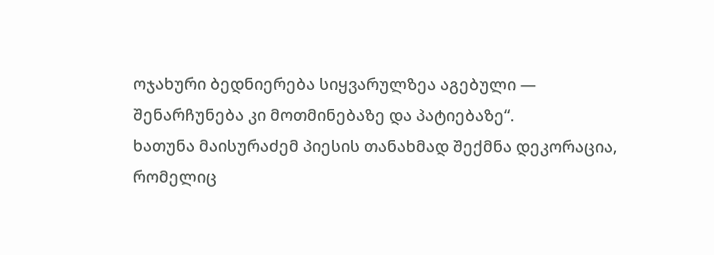ოჯახური ბედნიერება სიყვარულზეა აგებული — შენარჩუნება კი მოთმინებაზე და პატიებაზე“.
ხათუნა მაისურაძემ პიესის თანახმად შექმნა დეკორაცია, რომელიც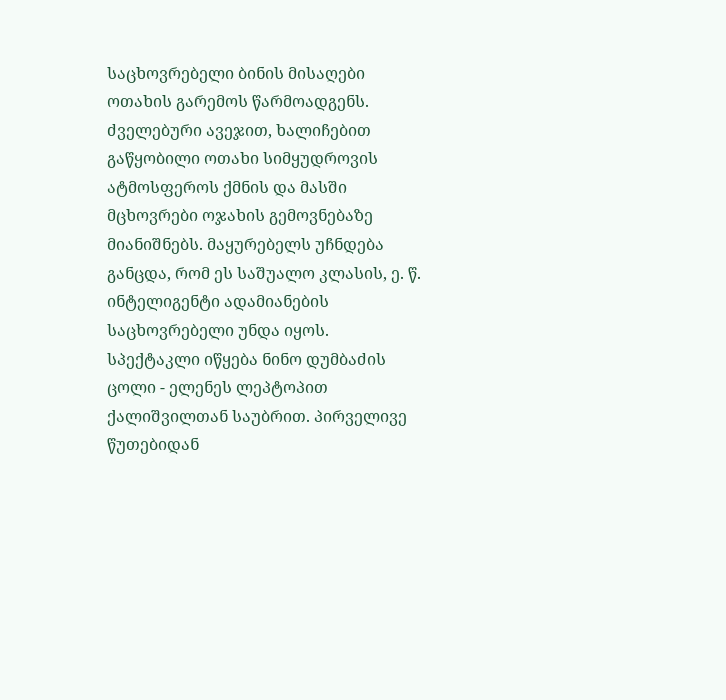საცხოვრებელი ბინის მისაღები ოთახის გარემოს წარმოადგენს. ძველებური ავეჯით, ხალიჩებით გაწყობილი ოთახი სიმყუდროვის ატმოსფეროს ქმნის და მასში მცხოვრები ოჯახის გემოვნებაზე მიანიშნებს. მაყურებელს უჩნდება განცდა, რომ ეს საშუალო კლასის, ე. წ. ინტელიგენტი ადამიანების საცხოვრებელი უნდა იყოს.
სპექტაკლი იწყება ნინო დუმბაძის ცოლი - ელენეს ლეპტოპით ქალიშვილთან საუბრით. პირველივე წუთებიდან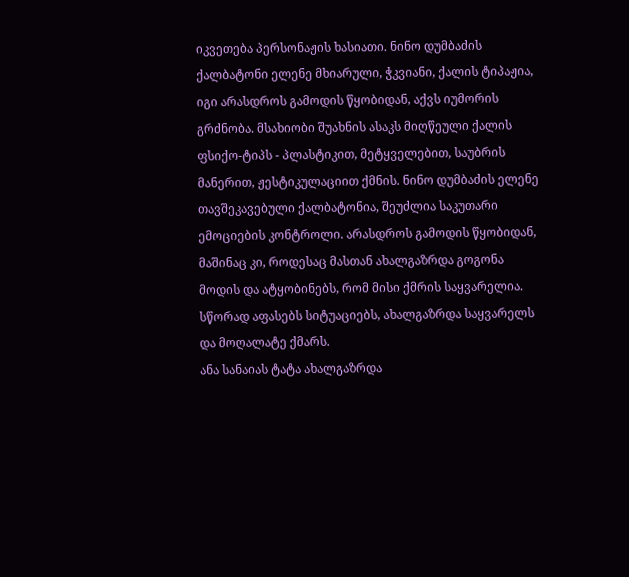იკვეთება პერსონაჟის ხასიათი. ნინო დუმბაძის ქალბატონი ელენე მხიარული, ჭკვიანი, ქალის ტიპაჟია, იგი არასდროს გამოდის წყობიდან, აქვს იუმორის გრძნობა. მსახიობი შუახნის ასაკს მიღწეული ქალის ფსიქო-ტიპს - პლასტიკით, მეტყველებით, საუბრის მანერით, ჟესტიკულაციით ქმნის. ნინო დუმბაძის ელენე თავშეკავებული ქალბატონია, შეუძლია საკუთარი ემოციების კონტროლი. არასდროს გამოდის წყობიდან, მაშინაც კი, როდესაც მასთან ახალგაზრდა გოგონა მოდის და ატყობინებს, რომ მისი ქმრის საყვარელია. სწორად აფასებს სიტუაციებს, ახალგაზრდა საყვარელს და მოღალატე ქმარს.
ანა სანაიას ტატა ახალგაზრდა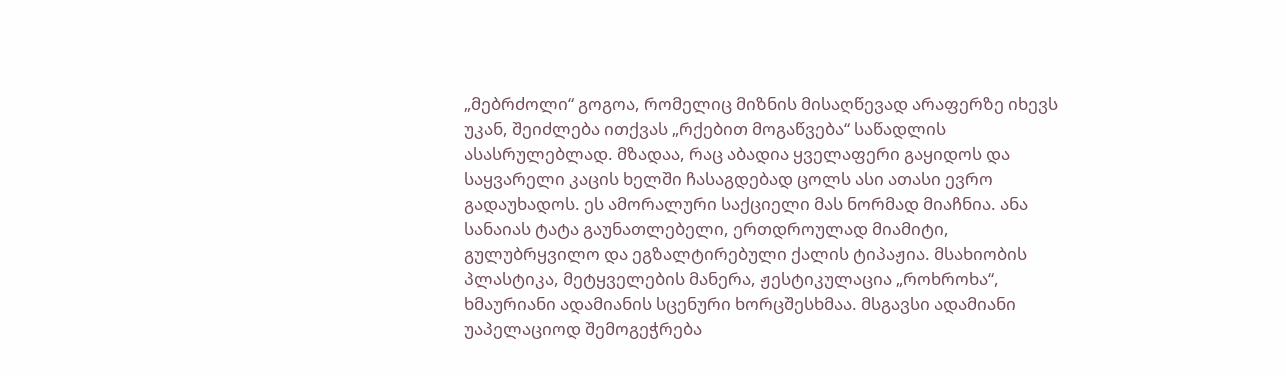„მებრძოლი“ გოგოა, რომელიც მიზნის მისაღწევად არაფერზე იხევს უკან, შეიძლება ითქვას „რქებით მოგაწვება“ საწადლის ასასრულებლად. მზადაა, რაც აბადია ყველაფერი გაყიდოს და საყვარელი კაცის ხელში ჩასაგდებად ცოლს ასი ათასი ევრო გადაუხადოს. ეს ამორალური საქციელი მას ნორმად მიაჩნია. ანა სანაიას ტატა გაუნათლებელი, ერთდროულად მიამიტი, გულუბრყვილო და ეგზალტირებული ქალის ტიპაჟია. მსახიობის პლასტიკა, მეტყველების მანერა, ჟესტიკულაცია „როხროხა“, ხმაურიანი ადამიანის სცენური ხორცშესხმაა. მსგავსი ადამიანი უაპელაციოდ შემოგეჭრება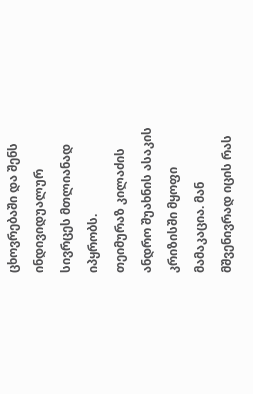ცხოვრებაში და შენს ინდივიდუალურ სივრცეს მთლიანად იპყრობს.
თეიმურაზ კილაძის ანდრო შუახნის ასაკის კრიზისში მყოფი მამაკაცია. მან მშვენივრად იცის რას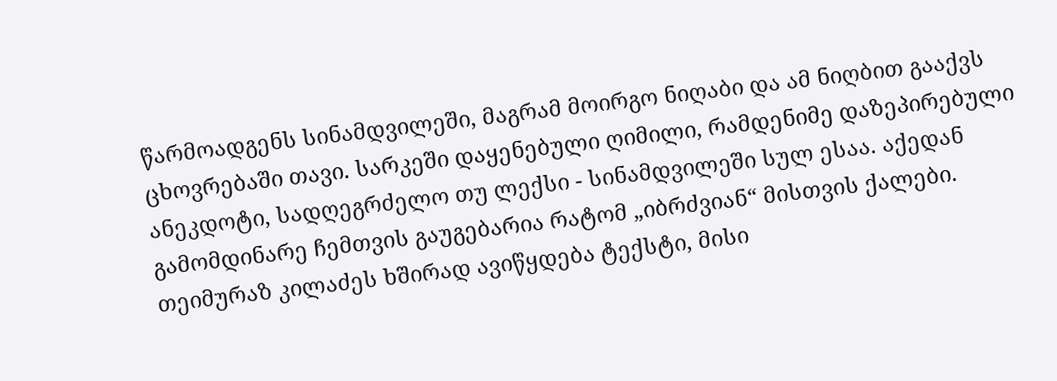წარმოადგენს სინამდვილეში, მაგრამ მოირგო ნიღაბი და ამ ნიღბით გააქვს ცხოვრებაში თავი. სარკეში დაყენებული ღიმილი, რამდენიმე დაზეპირებული ანეკდოტი, სადღეგრძელო თუ ლექსი - სინამდვილეში სულ ესაა. აქედან გამომდინარე ჩემთვის გაუგებარია რატომ „იბრძვიან“ მისთვის ქალები. თეიმურაზ კილაძეს ხშირად ავიწყდება ტექსტი, მისი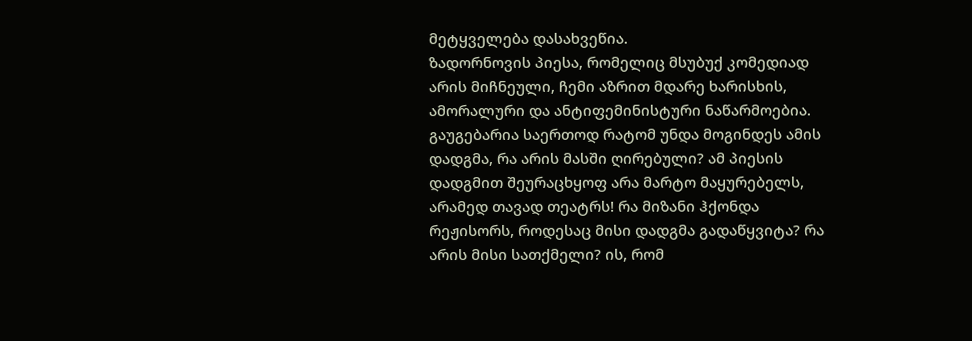მეტყველება დასახვეწია.
ზადორნოვის პიესა, რომელიც მსუბუქ კომედიად არის მიჩნეული, ჩემი აზრით მდარე ხარისხის, ამორალური და ანტიფემინისტური ნაწარმოებია. გაუგებარია საერთოდ რატომ უნდა მოგინდეს ამის დადგმა, რა არის მასში ღირებული? ამ პიესის დადგმით შეურაცხყოფ არა მარტო მაყურებელს, არამედ თავად თეატრს! რა მიზანი ჰქონდა რეჟისორს, როდესაც მისი დადგმა გადაწყვიტა? რა არის მისი სათქმელი? ის, რომ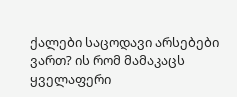ქალები საცოდავი არსებები ვართ? ის რომ მამაკაცს ყველაფერი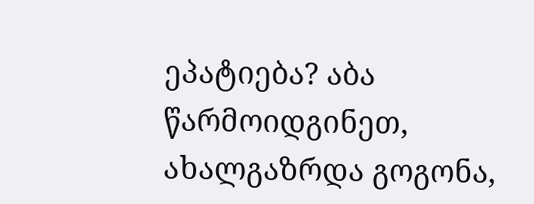ეპატიება? აბა წარმოიდგინეთ, ახალგაზრდა გოგონა,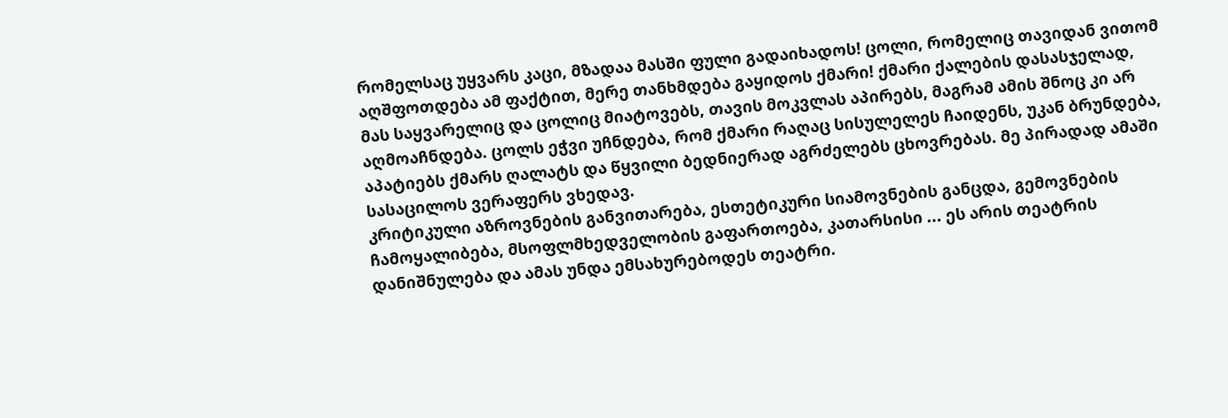რომელსაც უყვარს კაცი, მზადაა მასში ფული გადაიხადოს! ცოლი, რომელიც თავიდან ვითომ აღშფოთდება ამ ფაქტით, მერე თანხმდება გაყიდოს ქმარი! ქმარი ქალების დასასჯელად, მას საყვარელიც და ცოლიც მიატოვებს, თავის მოკვლას აპირებს, მაგრამ ამის შნოც კი არ აღმოაჩნდება. ცოლს ეჭვი უჩნდება, რომ ქმარი რაღაც სისულელეს ჩაიდენს, უკან ბრუნდება, აპატიებს ქმარს ღალატს და წყვილი ბედნიერად აგრძელებს ცხოვრებას. მე პირადად ამაში სასაცილოს ვერაფერს ვხედავ.
კრიტიკული აზროვნების განვითარება, ესთეტიკური სიამოვნების განცდა, გემოვნების ჩამოყალიბება, მსოფლმხედველობის გაფართოება, კათარსისი ... ეს არის თეატრის დანიშნულება და ამას უნდა ემსახურებოდეს თეატრი.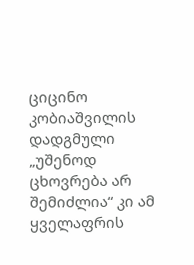ციცინო კობიაშვილის დადგმული „უშენოდ ცხოვრება არ შემიძლია“ კი ამ ყველაფრის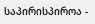საპირისპიროა -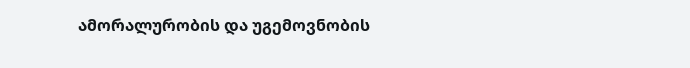ამორალურობის და უგემოვნობის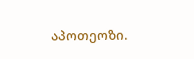აპოთეოზი.